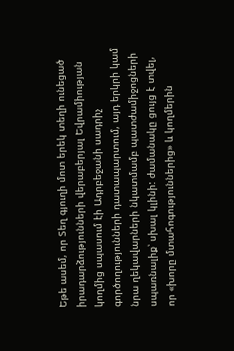Եթե ասեմ, որ Տեղ գյուղի մոտ երեկ տեղի ունեցած իրադարձությունների վերաբերյալ Եվրամիության կողմից սպասում էի Ադրբեջանի սադրիչ գործողությունների դատապարտում, այդ երկրի կամ նրա ղեկավարների նկատմամբ պատժամիջոցների սպառնալիք՝ սխալ կլինի: ժամանակը ցույց է տվել, որ «խորը մտահոգություններից» և կողմերին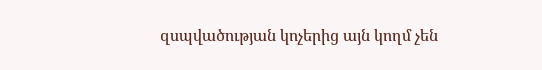զսպվածության կոչերից այն կողմ չեն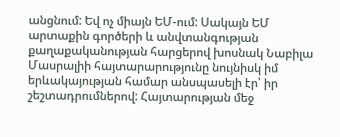անցնում: Եվ ոչ միայն ԵՄ-ում: Սակայն ԵՄ արտաքին գործերի և անվտանգության քաղաքականության հարցերով խոսնակ Նաբիլա Մասրալիի հայտարարությունը նույնիսկ իմ երևակայության համար անսպասելի էր՝ իր շեշտադրումներով: Հայտարության մեջ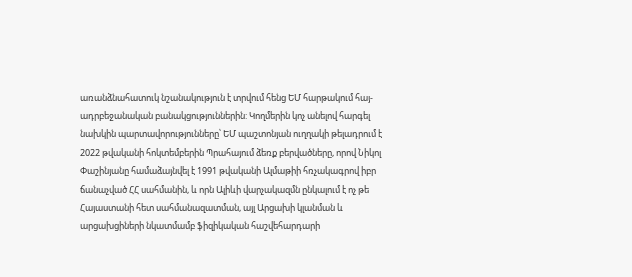առանձնահատուկ նշանակություն է տրվում հենց ԵՄ հարթակում հայ-ադրբեջանական բանակցություններին: Կողմերին կոչ անելով հարգել նախկին պարտավորությունները՝ ԵՄ պաշտոնյան ուղղակի թելադրում է 2022 թվականի հոկտեմբերին Պրահայում ձեռք բերվածները, որով Նիկոլ Փաշինյանը համաձայնվել է 1991 թվականի Ալմաթիի հռչակագրով իբր ճանաչված ՀՀ սահմանին, և որն Ալիևի վարչակազմն ընկալում է ոչ թե Հայաստանի հետ սահմանազատման, այլ Արցախի կլանման և արցախցիների նկատմամբ ֆիզիկական հաշվեհարդարի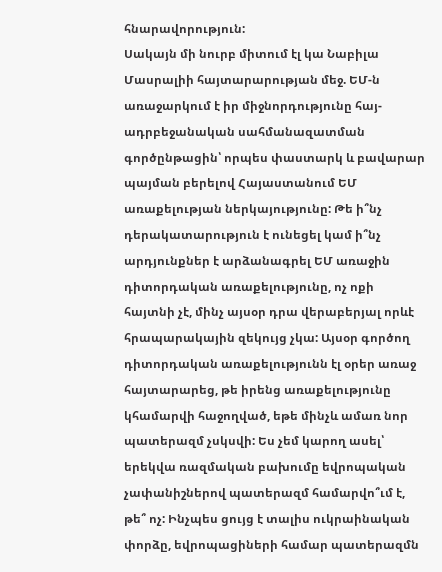հնարավորություն:
Սակայն մի նուրբ միտում էլ կա Նաբիլա Մասրալիի հայտարարության մեջ. ԵՄ-ն առաջարկում է իր միջնորդությունը հայ-ադրբեջանական սահմանազատման գործընթացին՝ որպես փաստարկ և բավարար պայման բերելով Հայաստանում ԵՄ առաքելության ներկայությունը: Թե ի՞նչ դերակատարություն է ունեցել կամ ի՞նչ արդյունքներ է արձանագրել ԵՄ առաջին դիտորդական առաքելությունը, ոչ ոքի հայտնի չէ, մինչ այսօր դրա վերաբերյալ որևէ հրապարակային զեկույց չկա: Այսօր գործող դիտորդական առաքելությունն էլ օրեր առաջ հայտարարեց, թե իրենց առաքելությունը կհամարվի հաջողված, եթե մինչև ամառ նոր պատերազմ չսկսվի: Ես չեմ կարող ասել՝ երեկվա ռազմական բախումը եվրոպական չափանիշներով պատերազմ համարվո՞ւմ է, թե՞ ոչ: Ինչպես ցույց է տալիս ուկրաինական փորձը, եվրոպացիների համար պատերազմն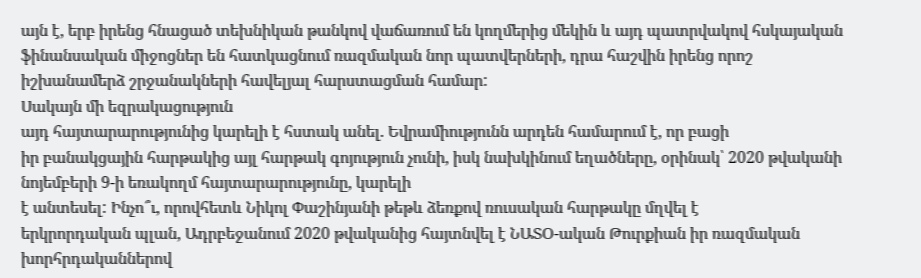այն է, երբ իրենց հնացած տեխնիկան թանկով վաճառում են կողմերից մեկին և այդ պատրվակով հսկայական ֆինանսական միջոցներ են հատկացնում ռազմական նոր պատվերների, դրա հաշվին իրենց որոշ իշխանամերձ շրջանակների հավելյալ հարստացման համար:
Սակայն մի եզրակացություն
այդ հայտարարությունից կարելի է հստակ անել. Եվրամիությունն արդեն համարում է, որ բացի
իր բանակցային հարթակից այլ հարթակ գոյություն չունի, իսկ նախկինում եղածները, օրինակ՝ 2020 թվականի նոյեմբերի 9-ի եռակողմ հայտարարությունը, կարելի
է անտեսել: Ինչո՞ւ, որովհետև Նիկոլ Փաշինյանի թեթև ձեռքով ռուսական հարթակը մղվել է
երկրորդական պլան, Ադրբեջանում 2020 թվականից հայտնվել է ՆԱՏՕ-ական Թուրքիան իր ռազմական
խորհրդականներով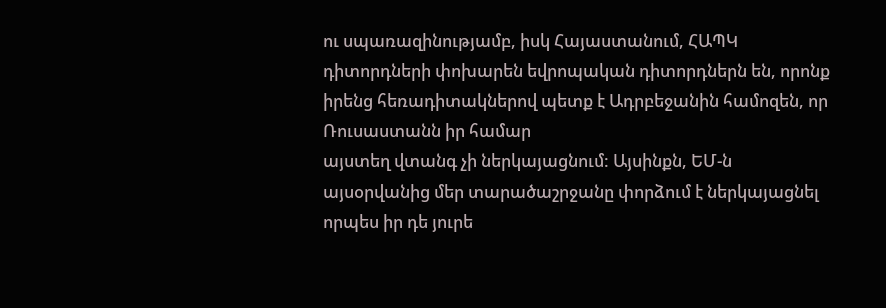ու սպառազինությամբ, իսկ Հայաստանում, ՀԱՊԿ դիտորդների փոխարեն եվրոպական դիտորդներն են, որոնք իրենց հեռադիտակներով պետք է Ադրբեջանին համոզեն, որ Ռուսաստանն իր համար
այստեղ վտանգ չի ներկայացնում: Այսինքն, ԵՄ-ն այսօրվանից մեր տարածաշրջանը փորձում է ներկայացնել
որպես իր դե յուրե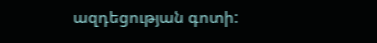ազդեցության գոտի: